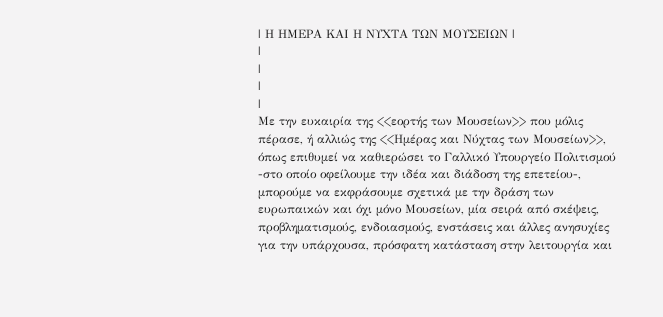| Η ΗΜΕΡΑ ΚΑΙ Η ΝΥΧΤΑ ΤΩΝ ΜΟΥΣΕΙΩΝ |
|
|
|
|
Με την ευκαιρία της <<εορτής των Μουσείων>> που μόλις πέρασε, ή αλλιώς της <<Ημέρας και Νύχτας των Μουσείων>>, όπως επιθυμεί να καθιερώσει το Γαλλικό Υπουργείο Πολιτισμού -στο οποίο οφείλουμε την ιδέα και διάδοση της επετείου-, μπορούμε να εκφράσουμε σχετικά με την δράση των ευρωπαικών και όχι μόνο Μουσείων, μία σειρά από σκέψεις, προβληματισμούς, ενδοιασμούς, ενστάσεις και άλλες ανησυχίες για την υπάρχουσα, πρόσφατη κατάσταση στην λειτουργία και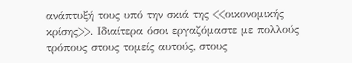ανάπτυξή τους υπό την σκιά της <<οικονομικής κρίσης>>. Ιδιαίτερα όσοι εργαζόμαστε με πολλούς τρόπους στους τομείς αυτούς, στους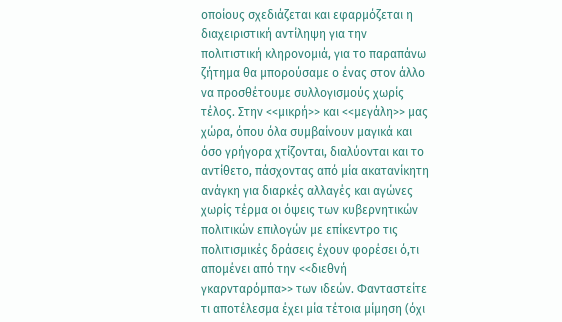οποίους σχεδιάζεται και εφαρμόζεται η διαχειριστική αντίληψη για την πολιτιστική κληρονομιά, για το παραπάνω ζήτημα θα μπορούσαμε ο ένας στον άλλο να προσθέτουμε συλλογισμούς χωρίς τέλος. Στην <<μικρή>> και <<μεγάλη>> μας χώρα, όπου όλα συμβαίνουν μαγικά και όσο γρήγορα χτίζονται, διαλύονται και το αντίθετο, πάσχοντας από μία ακατανίκητη ανάγκη για διαρκές αλλαγές και αγώνες χωρίς τέρμα οι όψεις των κυβερνητικών πολιτικών επιλογών με επίκεντρο τις πολιτισμικές δράσεις έχουν φορέσει ό,τι απομένει από την <<διεθνή γκαρνταρόμπα>> των ιδεών. Φανταστείτε τι αποτέλεσμα έχει μία τέτοια μίμηση (όχι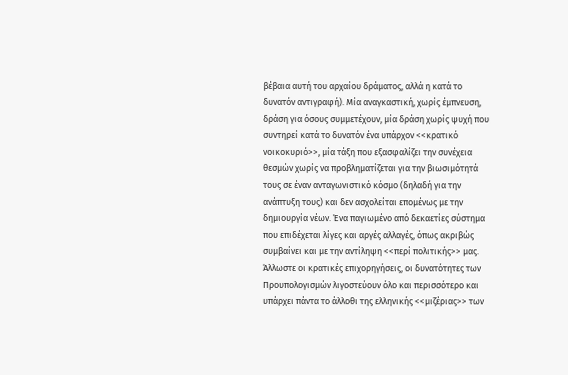βέβαια αυτή του αρχαίου δράματος, αλλά η κατά το δυνατόν αντιγραφή). Μία αναγκαστική, χωρίς έμπνευση, δράση για όσους συμμετέχουν, μία δράση χωρίς ψυχή που συντηρεί κατά το δυνατόν ένα υπάρχον <<κρατικό νοικοκυριό>>, μία τάξη που εξασφαλίζει την συνέχεια θεσμών χωρίς να προβληματίζεται για την βιωσιμότητά τους σε έναν ανταγωνιστικό κόσμο (δηλαδή για την ανάπτυξη τους) και δεν ασχολείται επομένως με την δημιουργία νέων. Ένα παγιωμένο από δεκαετίες σύστημα που επιδέχεται λίγες και αργές αλλαγές, όπως ακριβώς συμβαίνει και με την αντίληψη <<περί πολιτικής>> μας. Άλλωστε οι κρατικές επιχορηγήσεις, οι δυνατότητες των Προυπολογισμών λιγοστεύουν όλο και περισσότερο και υπάρχει πάντα το άλλοθι της ελληνικής <<μιζέριας>> των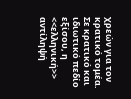χρεών για τον κρατικό τομέα. Σε κρατικό και ιδιωτικό πεδίο εξίσου, η <<ελληνική>> αντίληψή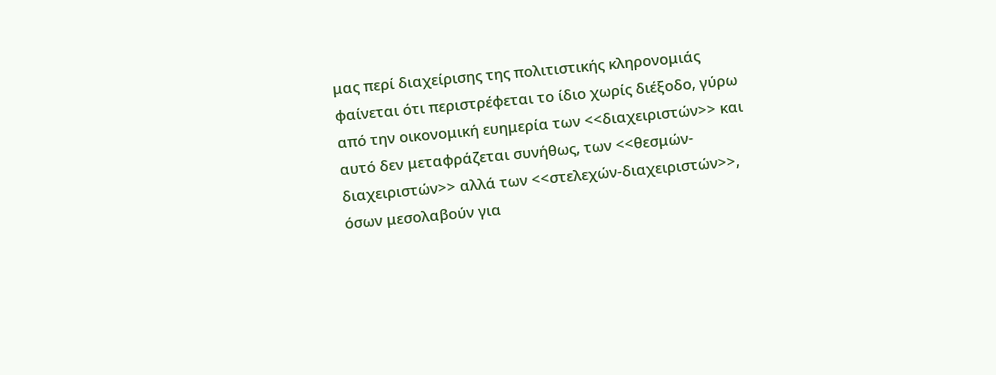μας περί διαχείρισης της πολιτιστικής κληρονομιάς φαίνεται ότι περιστρέφεται το ίδιο χωρίς διέξοδο, γύρω από την οικονομική ευημερία των <<διαχειριστών>> και αυτό δεν μεταφράζεται συνήθως, των <<θεσμών-διαχειριστών>> αλλά των <<στελεχών-διαχειριστών>>, όσων μεσολαβούν για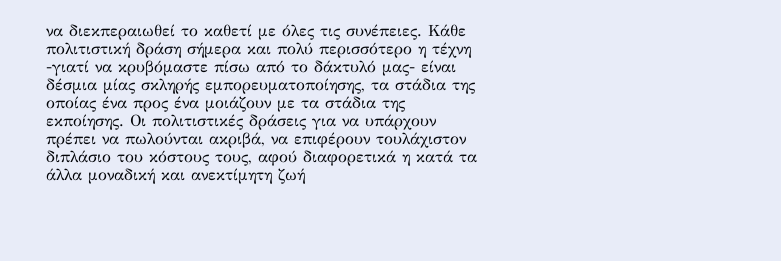να διεκπεραιωθεί το καθετί με όλες τις συνέπειες. Κάθε πολιτιστική δράση σήμερα και πολύ περισσότερο η τέχνη -γιατί να κρυβόμαστε πίσω από το δάκτυλό μας- είναι δέσμια μίας σκληρής εμπορευματοποίησης, τα στάδια της οποίας ένα προς ένα μοιάζουν με τα στάδια της εκποίησης. Οι πολιτιστικές δράσεις για να υπάρχουν πρέπει να πωλούνται ακριβά, να επιφέρουν τουλάχιστον διπλάσιο του κόστους τους, αφού διαφορετικά η κατά τα άλλα μοναδική και ανεκτίμητη ζωή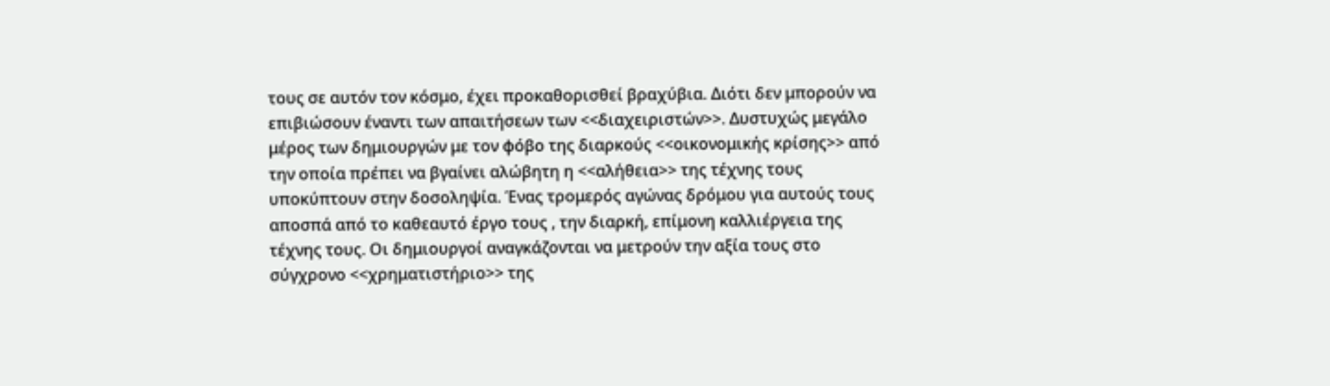τους σε αυτόν τον κόσμο, έχει προκαθορισθεί βραχύβια. Διότι δεν μπορούν να επιβιώσουν έναντι των απαιτήσεων των <<διαχειριστών>>. Δυστυχώς μεγάλο μέρος των δημιουργών με τον φόβο της διαρκούς <<οικονομικής κρίσης>> από την οποία πρέπει να βγαίνει αλώβητη η <<αλήθεια>> της τέχνης τους υποκύπτουν στην δοσοληψία. Ένας τρομερός αγώνας δρόμου για αυτούς τους αποσπά από το καθεαυτό έργο τους , την διαρκή, επίμονη καλλιέργεια της τέχνης τους. Οι δημιουργοί αναγκάζονται να μετρούν την αξία τους στο σύγχρονο <<χρηματιστήριο>> της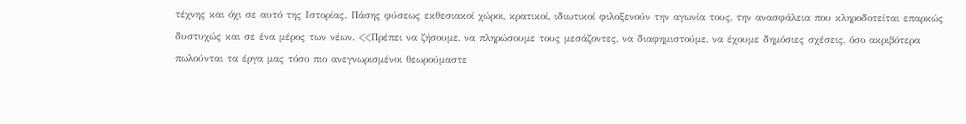τέχνης και όχι σε αυτό της Ιστορίας. Πάσης φύσεως εκθεσιακοί χώροι, κρατικοί, ιδιωτικοί φιλοξενούν την αγωνία τους, την ανασφάλεια που κληροδοτείται επαρκώς δυστυχώς και σε ένα μέρος των νέων. <<Πρέπει να ζήσουμε, να πληρώσουμε τους μεσάζοντες, να διαφημιστούμε, να έχουμε δημόσιες σχέσεις, όσο ακριβότερα πωλούνται τα έργα μας τόσο πιο ανεγνωρισμένοι θεωρούμαστε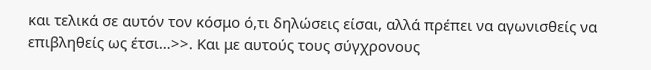και τελικά σε αυτόν τον κόσμο ό,τι δηλώσεις είσαι, αλλά πρέπει να αγωνισθείς να επιβληθείς ως έτσι…>>. Και με αυτούς τους σύγχρονους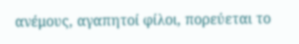ανέμους, αγαπητοί φίλοι, πορεύεται το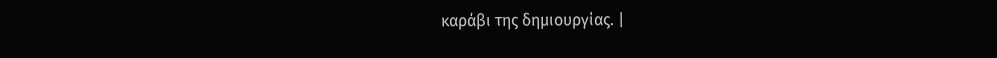καράβι της δημιουργίας. |